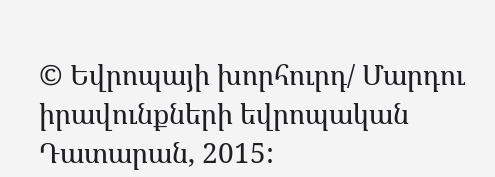© Եվրոպայի խորհուրդ/ Մարդու իրավունքների եվրոպական Դատարան, 2015: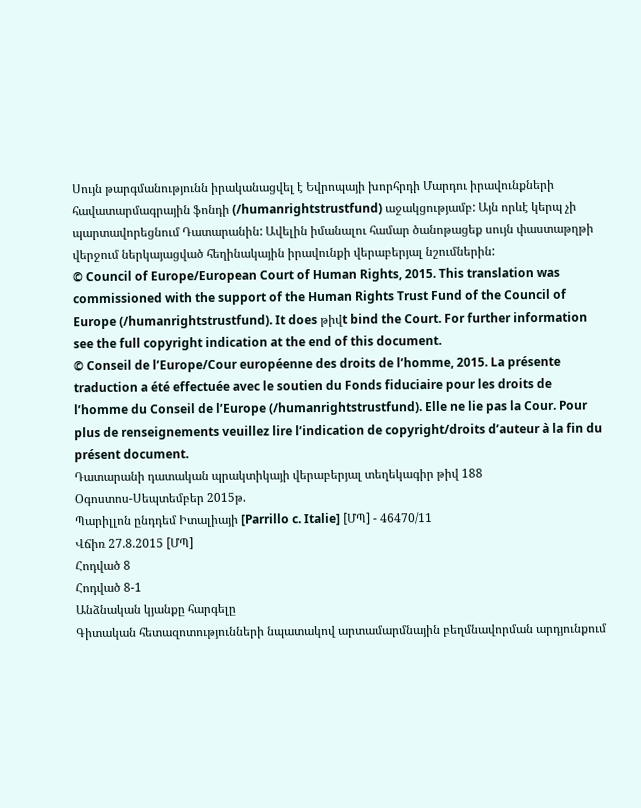Սույն թարգմանությունն իրականացվել է Եվրոպայի խորհրդի Մարդու իրավունքների հավատարմագրային ֆոնդի (/humanrightstrustfund) աջակցությամբ: Այն որևէ կերպ չի պարտավորեցնում Դատարանին: Ավելին իմանալու համար ծանոթացեք սույն փաստաթղթի վերջում ներկայացված հեղինակային իրավունքի վերաբերյալ նշումներին:
© Council of Europe/European Court of Human Rights, 2015. This translation was commissioned with the support of the Human Rights Trust Fund of the Council of Europe (/humanrightstrustfund). It does թիվt bind the Court. For further information see the full copyright indication at the end of this document.
© Conseil de l’Europe/Cour européenne des droits de l’homme, 2015. La présente traduction a été effectuée avec le soutien du Fonds fiduciaire pour les droits de l’homme du Conseil de l’Europe (/humanrightstrustfund). Elle ne lie pas la Cour. Pour plus de renseignements veuillez lire l’indication de copyright/droits d’auteur à la fin du présent document.
Դատարանի դատական պրակտիկայի վերաբերյալ տեղեկագիր թիվ 188
Օգոստոս-Սեպտեմբեր 2015թ.
Պարիլլոն ընդդեմ Իտալիայի [Parrillo c. Italie] [ՄՊ] - 46470/11
Վճիռ 27.8.2015 [ՄՊ]
Հոդված 8
Հոդված 8-1
Անձնական կյանքը հարգելը
Գիտական հետազոտությունների նպատակով արտամարմնային բեղմնավորման արդյունքում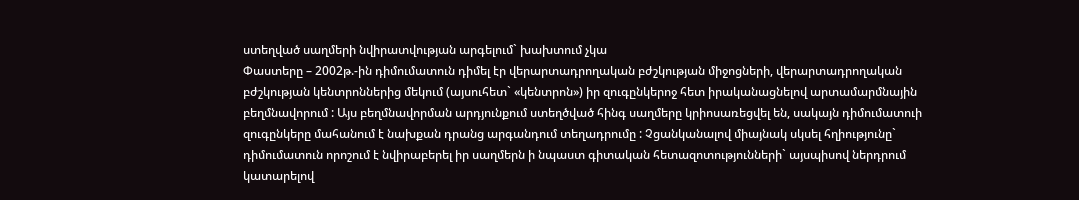ստեղված սաղմերի նվիրատվության արգելում` խախտում չկա
Փաստերը – 2002թ.-ին դիմումատուն դիմել էր վերարտադրողական բժշկության միջոցների, վերարտադրողական բժշկության կենտրոններից մեկում (այսուհետ` «կենտրոն») իր զուգընկերոջ հետ իրականացնելով արտամարմնային բեղմնավորում : Այս բեղմնավորման արդյունքում ստեղծված հինգ սաղմերը կրիոսառեցվել են, սակայն դիմումատուի զուգընկերը մահանում է նախքան դրանց արգանդում տեղադրումը : Չցանկանալով միայնակ սկսել հղիությունը` դիմումատուն որոշում է նվիրաբերել իր սաղմերն ի նպաստ գիտական հետազոտությունների` այսպիսով ներդրում կատարելով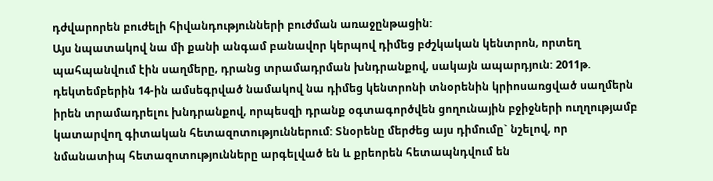դժվարորեն բուժելի հիվանդությունների բուժման առաջընթացին:
Այս նպատակով նա մի քանի անգամ բանավոր կերպով դիմեց բժշկական կենտրոն, որտեղ պահպանվում էին սաղմերը, դրանց տրամադրման խնդրանքով, սակայն ապարդյուն: 2011թ. դեկտեմբերին 14-ին ամսեգրված նամակով նա դիմեց կենտրոնի տնօրենին կրիոսառցված սաղմերն իրեն տրամադրելու խնդրանքով, որպեսզի դրանք օգտագործվեն ցողունային բջիջների ուղղությամբ կատարվող գիտական հետազոտություններում: Տնօրենը մերժեց այս դիմումը` նշելով, որ նմանատիպ հետազոտությունները արգելված են և քրեորեն հետապնդվում են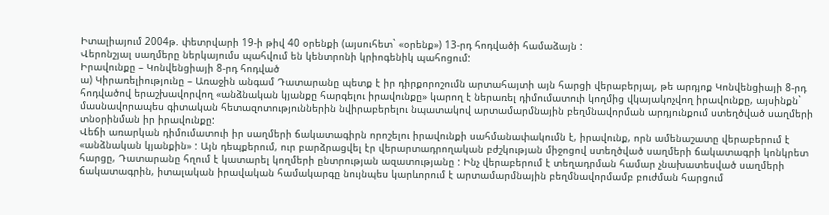Իտալիայում 2004թ. փետրվարի 19-ի թիվ 40 օրենքի (այսուհետ` «օրենք») 13-րդ հոդվածի համաձայն :
Վերոնշյալ սաղմերը ներկայումս պահվում են կենտրոնի կրիոգենիկ պահոցում:
Իրավունքը – Կոնվենցիայի 8-րդ հոդված
ա) Կիրառելիությունը – Առաջին անգամ Դատարանը պետք է իր դիրքորոշումն արտահայտի այն հարցի վերաբերյալ, թե արդյոք Կոնվենցիայի 8-րդ հոդվածով երաշխավորվող «անձնական կյանքը հարգելու իրավունքը» կարող է ներառել դիմումատուի կողմից վկայակոչվող իրավունքը, այսինքն` մասնավորապես գիտական հետազոտություններին նվիրաբերելու նպատակով արտամարմնային բեղմնավորման արդյունքում ստեղծված սաղմերի տնօրինման իր իրավունքը:
Վեճի առարկան դիմումատուի իր սաղմերի ճակատագիրն որոշելու իրավունքի սահմանափակումն է, իրավունք, որն ամենաշատը վերաբերում է «անձնական կյանքին» : Այն դեպքերում, ուր բարձրացվել էր վերարտադրողական բժշկության միջոցով ստեղծված սաղմերի ճակատագրի կոնկրետ հարցը, Դատարանը հղում է կատարել կողմերի ընտրության ազատությանը : Ինչ վերաբերում է տեղադրման համար չնախատեսված սաղմերի ճակատագրին, իտալական իրավական համակարգը նույնպես կարևորում է արտամարմնային բեղմնավորմամբ բուժման հարցում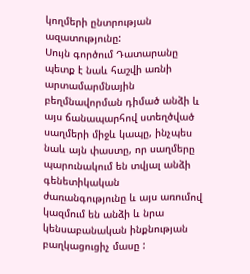կողմերի ընտրության ազատությունը:
Սույն գործում Դատարանը պետք է նաև հաշվի առնի արտամարմնային բեղմնավորման դիմած անձի և այս ճանապարհով ստեղծված սաղմերի միջև կապը, ինչպես նաև այն փաստը, որ սաղմերը պարունակում են տվյալ անձի գենետիկական ժառանգությունը և այս առումով կազմում են անձի և նրա կենսաբանական ինքնության բաղկացուցիչ մասը :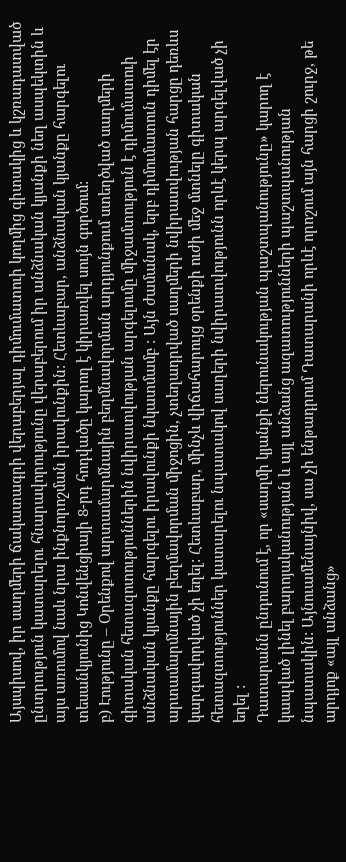Այսպիսով, իր սաղմերի ճակատագրի վերաբերյալ դիմումատուի կողմից գիտակից և կշռադատված ընտրություն կատարելու հնարավորությունը վերաբերում իր անձնական կյանքի նեղ ասպեկտին և այս առումով նաև նրա ինքնորոշման իրավունքին: Հետևաբար, անձնական կյանքը հարգելու տեսանկյունից Կոնվենցիայի 8-րդ հոդվածը կարող է կիրառվել սույն գործում:
բ) Էությունը – Օրենքով արտամարմնային բեղմնավորման արդյունքում ստեղծված սաղմերի գիտական հետազոտություններին նվիրատվության արգելումը միջամտություն է դիմումատուի անձնական կյանքը հարգելու իրավունքի նկատմամբ : Այն ժամանակ, երբ դիմումատուն դիմել էր արտամարմնային բեղմավորման միջոցին, չտեղադրված սաղմերի նվիրատվության հարցը դեռևս կարգավորված չի եղել: Հետևաբար, մինչև վիճահարույց օրենքի ուժի մեջ մտնելը գիտական հետազտություններ կատարելու նպատակով սաղերի նվիրատվությունն որևէ կերպ արգելված չի եղել :
Դատարանն ընդունում է, որ «սաղմի կյանքի ներունակության պաշտպանությունը» կարող է կապված լինել բարոյականության և այլ անձանց ազատությունների պաշտպանության նպատակին: Այնուամենայնիվ, սա չի ենթադրում Դատարանի որևէ որոշում այն հարցի շուրջ, թե արդյոք «այլ անձանց»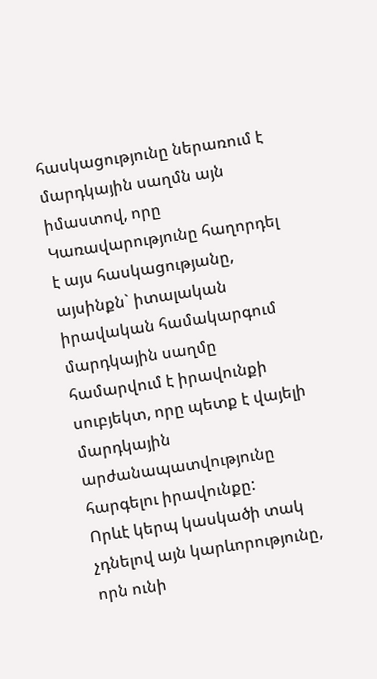հասկացությունը ներառում է մարդկային սաղմն այն իմաստով, որը Կառավարությունը հաղորդել է այս հասկացությանը, այսինքն` իտալական իրավական համակարգում մարդկային սաղմը համարվում է իրավունքի սուբյեկտ, որը պետք է վայելի մարդկային արժանապատվությունը հարգելու իրավունքը:
Որևէ կերպ կասկածի տակ չդնելով այն կարևորությունը, որն ունի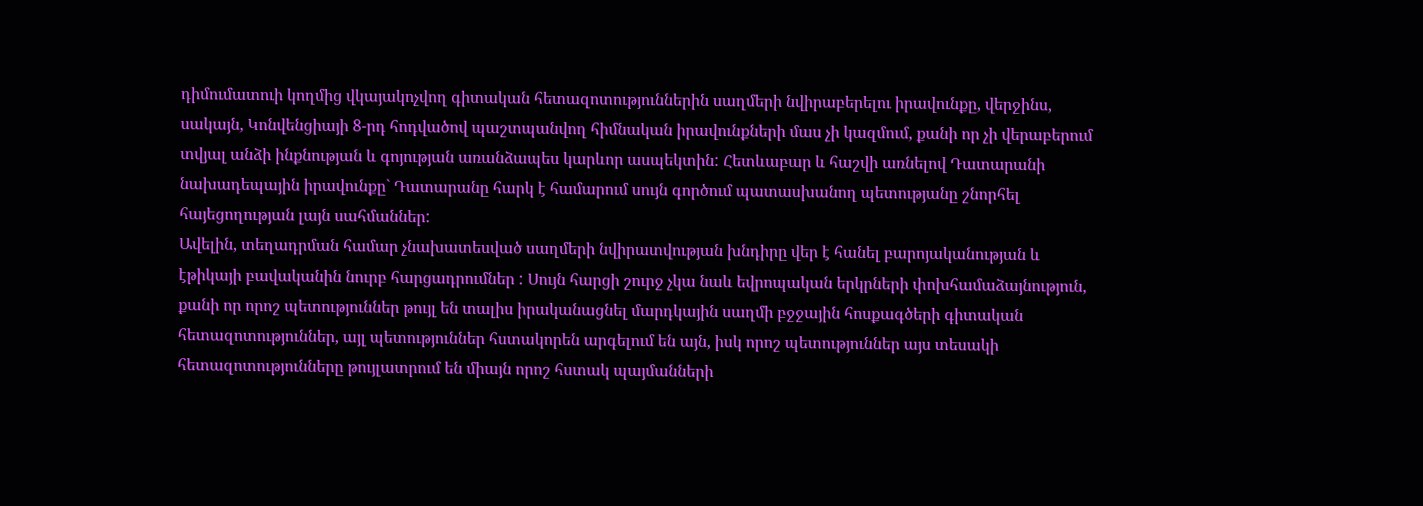դիմումատուի կողմից վկայակոչվող գիտական հետազոտություններին սաղմերի նվիրաբերելու իրավունքը, վերջինս, սակայն, Կոնվենցիայի 8-րդ հոդվածով պաշտպանվող հիմնական իրավունքների մաս չի կազմում, քանի որ չի վերաբերում տվյալ անձի ինքնության և գոյության առանձապես կարևոր ասպեկտին: Հետևաբար և հաշվի առնելով Դատարանի նախադեպային իրավունքը` Դատարանը հարկ է համարում սույն գործում պատասխանող պետությանը շնորհել հայեցողության լայն սահմաններ:
Ավելին, տեղադրման համար չնախատեսված սաղմերի նվիրատվության խնդիրը վեր է հանել բարոյականության և էթիկայի բավականին նուրբ հարցադրումներ : Սույն հարցի շուրջ չկա նաև եվրոպական երկրների փոխհամաձայնություն, քանի որ որոշ պետություններ թույլ են տալիս իրականացնել մարդկային սաղմի բջջային հոսքագծերի գիտական հետազոտություններ, այլ պետություններ հստակորեն արգելում են այն, իսկ որոշ պետություններ այս տեսակի հետազոտությունները թույլատրում են միայն որոշ հստակ պայմանների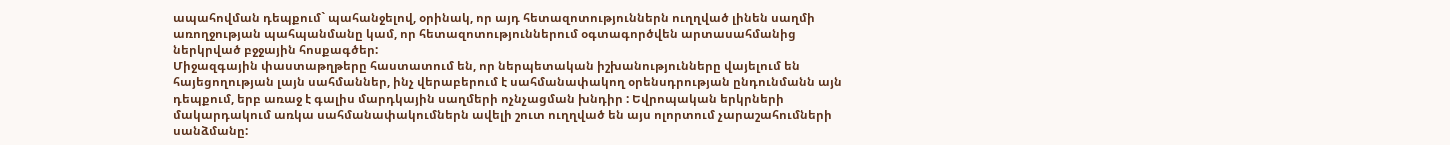ապահովման դեպքում` պահանջելով, օրինակ, որ այդ հետազոտություններն ուղղված լինեն սաղմի առողջության պահպանմանը կամ, որ հետազոտություններում օգտագործվեն արտասահմանից ներկրված բջջային հոսքագծեր:
Միջազգային փաստաթղթերը հաստատում են, որ ներպետական իշխանությունները վայելում են հայեցողության լայն սահմաններ, ինչ վերաբերում է սահմանափակող օրենսդրության ընդունմանն այն դեպքում, երբ առաջ է գալիս մարդկային սաղմերի ոչնչացման խնդիր : Եվրոպական երկրների մակարդակում առկա սահմանափակումներն ավելի շուտ ուղղված են այս ոլորտում չարաշահումների սանձմանը: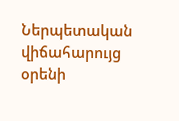Ներպետական վիճահարույց օրենի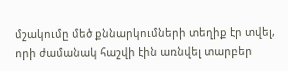մշակումը մեծ քննարկումների տեղիք էր տվել, որի ժամանակ հաշվի էին առնվել տարբեր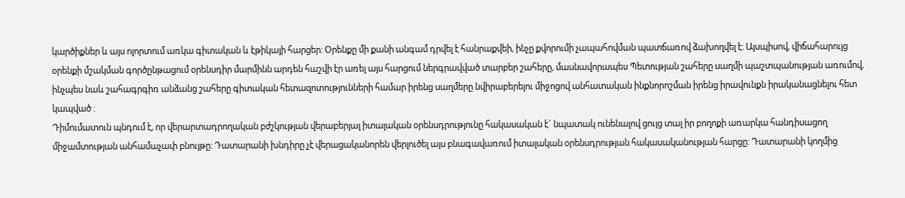կարծիքներ և այս ոլորտում առկա գիտական և էթիկայի հարցեր: Օրենքը մի քանի անգամ դրվել է հանրաքվեի, ինչը քվորումի չապահովման պատճառով ձախողվել է: Այսպիսով, վիճահարույց օրենքի մշակման գործընթացում օրենսդիր մարմինն արդեն հաշվի էր առել այս հարցում ներգրավված տարբեր շահերը, մասնավորապես Պետության շահերը սաղմի պաշտպանության առումով, ինչպես նաև շահագրգիռ անձանց շահերը գիտական հետազոտությունների համար իրենց սաղմերը նվիրաբերելու միջոցով անհատական ինքնորոշման իրենց իրավունքն իրականացնելու հետ կապված :
Դիմումատուն պնդում է, որ վերարտադրողական բժշկության վերաբերյալ իտալական օրենսդրությունը հակասական է` նպատակ ունենալով ցույց տալ իր բողոքի առարկա հանդիսացող միջամտության անհամաչափ բնույթը: Դատարանի խնդիրը չէ վերացականորեն վերլուծել այս բնագավառում իտալական օրենսդրության հակասականության հարցը: Դատարանի կողմից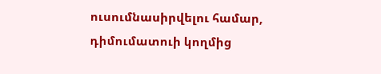ուսումնասիրվելու համար, դիմումատուի կողմից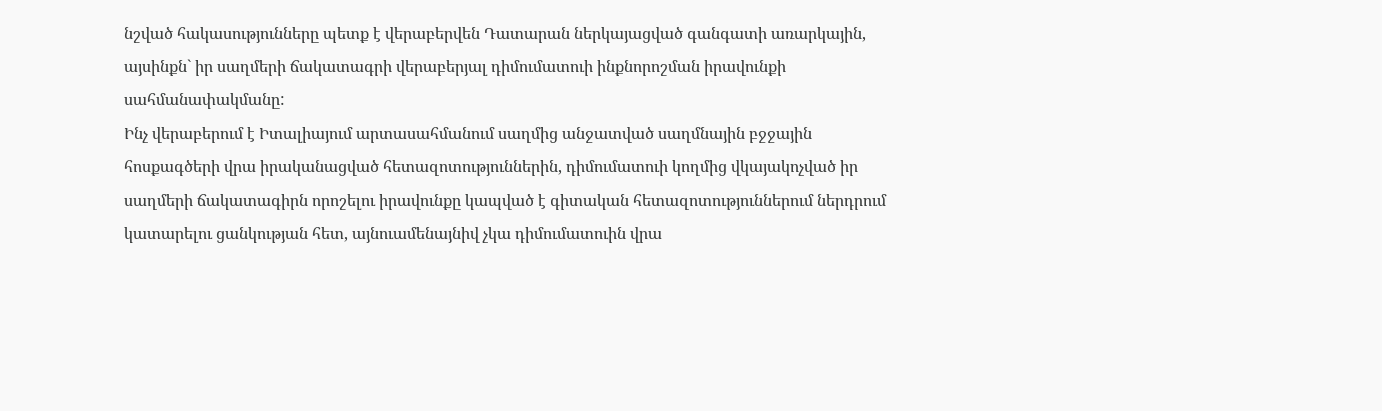նշված հակասությունները պետք է վերաբերվեն Դատարան ներկայացված գանգատի առարկային, այսինքն` իր սաղմերի ճակատագրի վերաբերյալ դիմումատուի ինքնորոշման իրավունքի սահմանափակմանը:
Ինչ վերաբերում է Իտալիայում արտասահմանում սաղմից անջատված սաղմնային բջջային հոսքագծերի վրա իրականացված հետազոտություններին, դիմումատուի կողմից վկայակոչված իր սաղմերի ճակատագիրն որոշելու իրավունքը կապված է գիտական հետազոտություններում ներդրում կատարելու ցանկության հետ, այնուամենայնիվ չկա դիմումատուին վրա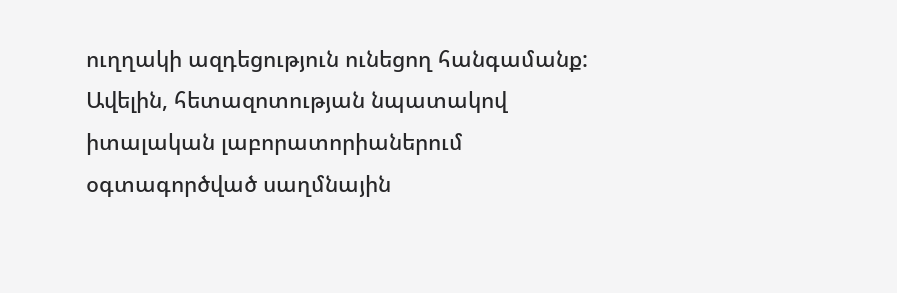ուղղակի ազդեցություն ունեցող հանգամանք: Ավելին, հետազոտության նպատակով իտալական լաբորատորիաներում օգտագործված սաղմնային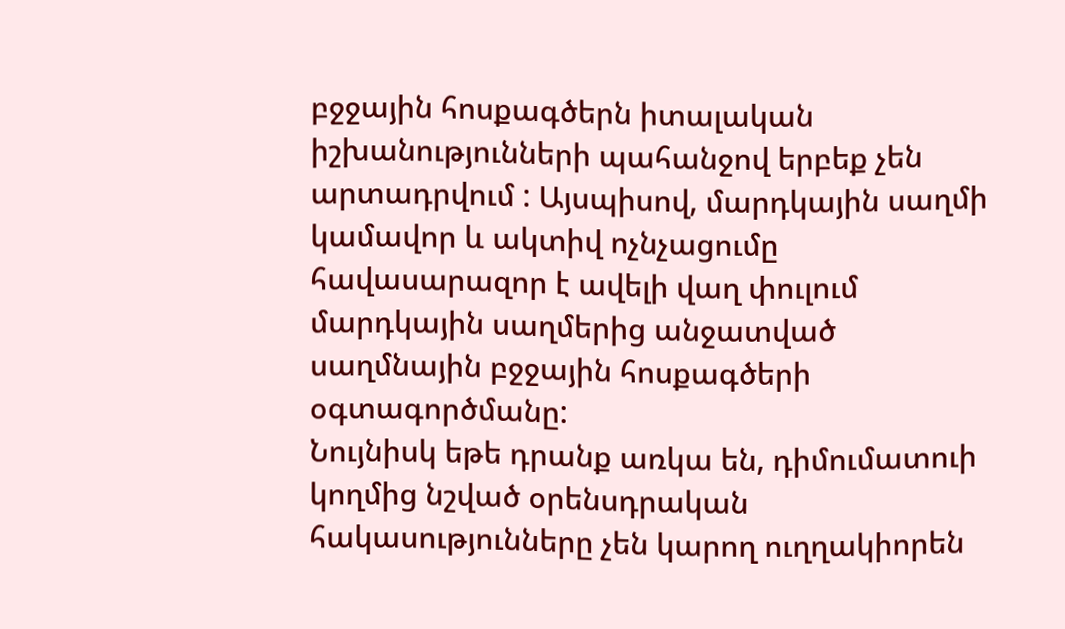բջջային հոսքագծերն իտալական իշխանությունների պահանջով երբեք չեն արտադրվում : Այսպիսով, մարդկային սաղմի կամավոր և ակտիվ ոչնչացումը հավասարազոր է ավելի վաղ փուլում մարդկային սաղմերից անջատված սաղմնային բջջային հոսքագծերի օգտագործմանը:
Նույնիսկ եթե դրանք առկա են, դիմումատուի կողմից նշված օրենսդրական հակասությունները չեն կարող ուղղակիորեն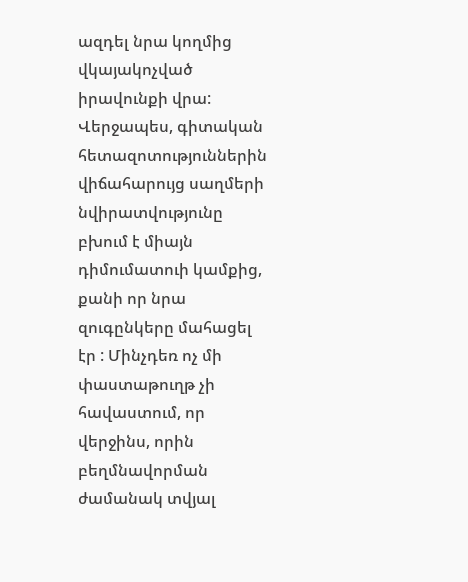ազդել նրա կողմից վկայակոչված իրավունքի վրա:
Վերջապես, գիտական հետազոտություններին վիճահարույց սաղմերի նվիրատվությունը բխում է միայն դիմումատուի կամքից, քանի որ նրա զուգընկերը մահացել էր : Մինչդեռ ոչ մի փաստաթուղթ չի հավաստում, որ վերջինս, որին բեղմնավորման ժամանակ տվյալ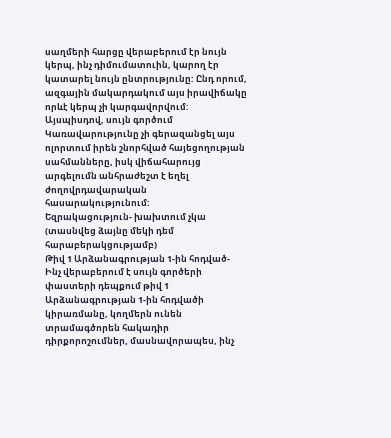սաղմերի հարցը վերաբերում էր նույն կերպ, ինչ դիմումատուին, կարող էր կատարել նույն ընտրությունը: Ընդ որում, ազգային մակարդակում այս իրավիճակը որևէ կերպ չի կարգավորվում:
Այսպիսդով, սույն գործում Կառավարությունը չի գերազանցել այս ոլորտում իրեն շնորհված հայեցողության սահմանները, իսկ վիճահարույց արգելումն անհրաժեշտ է եղել ժողովրդավարական հասարակությունում:
Եզրակացություն- խախտում չկա (տասնվեց ձայնը մեկի դեմ հարաբերակցությամբ)
Թիվ 1 Արձանագրության 1-ին հոդված- Ինչ վերաբերում է սույն գործերի փաստերի դեպքում թիվ 1 Արձանագրության 1-ին հոդվածի կիրառմանը, կողմերն ունեն տրամագծորեն հակադիր դիրքորոշումներ, մասնավորապես, ինչ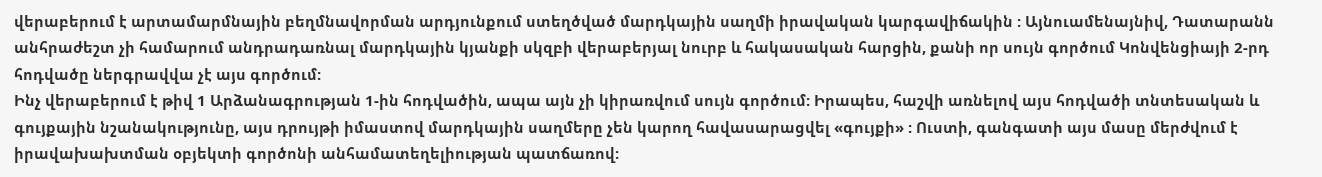վերաբերում է արտամարմնային բեղմնավորման արդյունքում ստեղծված մարդկային սաղմի իրավական կարգավիճակին : Այնուամենայնիվ, Դատարանն անհրաժեշտ չի համարում անդրադառնալ մարդկային կյանքի սկզբի վերաբերյալ նուրբ և հակասական հարցին, քանի որ սույն գործում Կոնվենցիայի 2-րդ հոդվածը ներգրավվա չէ այս գործում:
Ինչ վերաբերում է թիվ 1 Արձանագրության 1-ին հոդվածին, ապա այն չի կիրառվում սույն գործում: Իրապես, հաշվի առնելով այս հոդվածի տնտեսական և գույքային նշանակությունը, այս դրույթի իմաստով մարդկային սաղմերը չեն կարող հավասարացվել «գույքի» : Ուստի, գանգատի այս մասը մերժվում է իրավախախտման օբյեկտի գործոնի անհամատեղելիության պատճառով: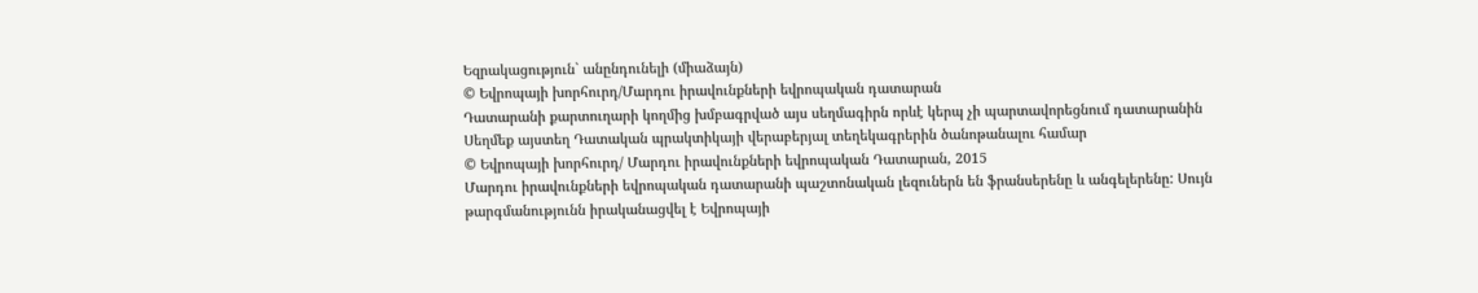Եզրակացություն` անընդունելի (միաձայն)
© Եվրոպայի խորհուրդ/Մարդու իրավունքների եվրոպական դատարան
Դատարանի քարտուղարի կողմից խմբագրված այս սեղմագիրն որևէ կերպ չի պարտավորեցնում դատարանին
Սեղմեք այստեղ Դատական պրակտիկայի վերաբերյալ տեղեկագրերին ծանոթանալու համար
© Եվրոպայի խորհուրդ/ Մարդու իրավունքների եվրոպական Դատարան, 2015
Մարդու իրավունքների եվրոպական դատարանի պաշտոնական լեզուներն են ֆրանսերենը և անգելերենը: Սույն թարգմանությունն իրականացվել է Եվրոպայի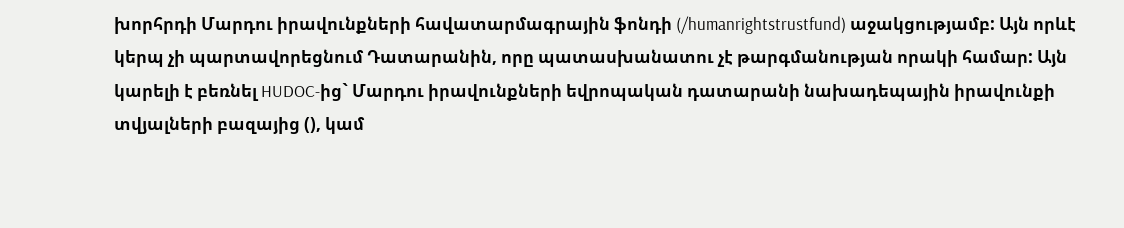խորհրդի Մարդու իրավունքների հավատարմագրային ֆոնդի (/humanrightstrustfund) աջակցությամբ: Այն որևէ կերպ չի պարտավորեցնում Դատարանին, որը պատասխանատու չէ թարգմանության որակի համար: Այն կարելի է բեռնել HUDOC-ից` Մարդու իրավունքների եվրոպական դատարանի նախադեպային իրավունքի տվյալների բազայից (), կամ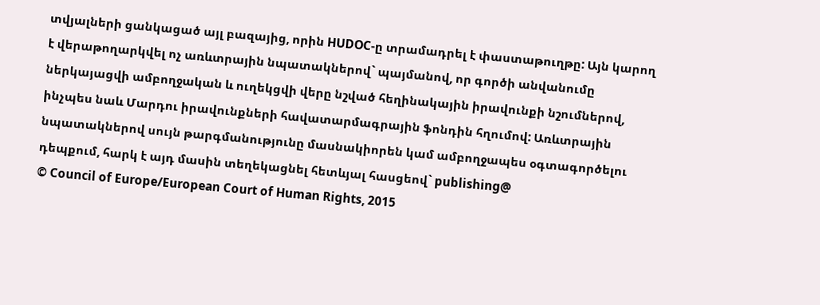տվյալների ցանկացած այլ բազայից, որին HUDOC-ը տրամադրել է փաստաթուղթը: Այն կարող է վերաթողարկվել ոչ առևտրային նպատակներով` պայմանով, որ գործի անվանումը ներկայացվի ամբողջական և ուղեկցվի վերը նշված հեղինակային իրավունքի նշումներով, ինչպես նաև Մարդու իրավունքների հավատարմագրային ֆոնդին հղումով: Առևտրային նպատակներով սույն թարգմանությունը մասնակիորեն կամ ամբողջապես օգտագործելու դեպքում, հարկ է այդ մասին տեղեկացնել հետևյալ հասցեով` publishing@
© Council of Europe/European Court of Human Rights, 2015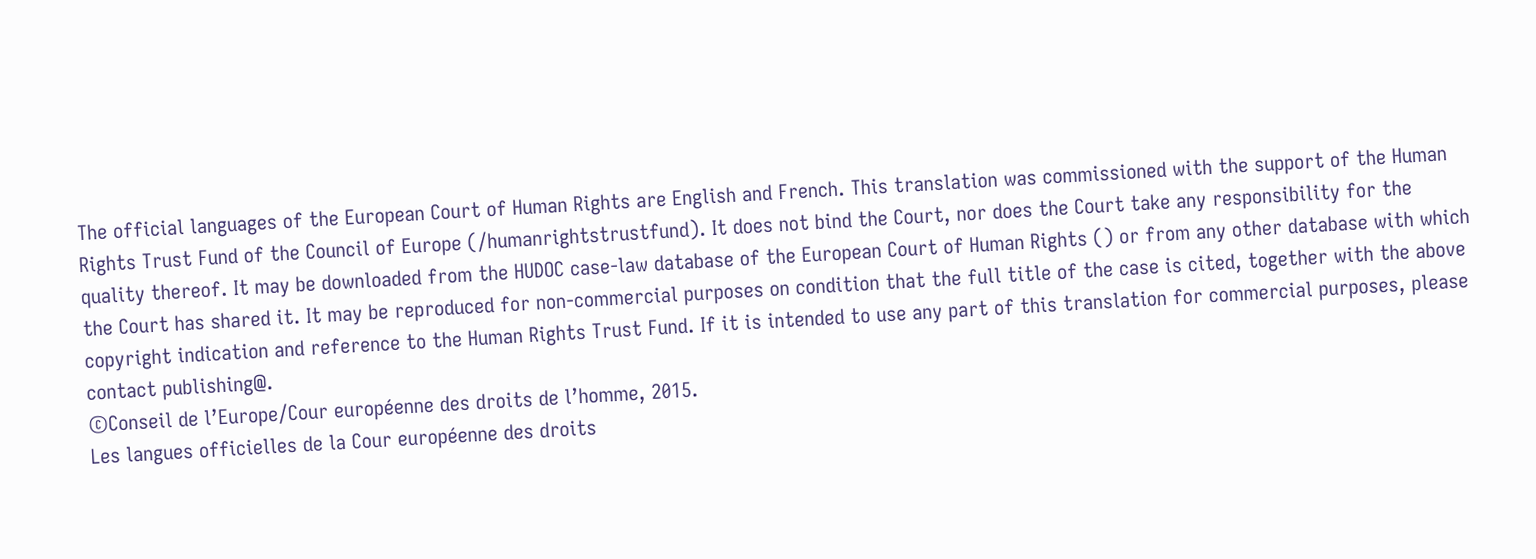The official languages of the European Court of Human Rights are English and French. This translation was commissioned with the support of the Human Rights Trust Fund of the Council of Europe (/humanrightstrustfund). It does not bind the Court, nor does the Court take any responsibility for the quality thereof. It may be downloaded from the HUDOC case-law database of the European Court of Human Rights () or from any other database with which the Court has shared it. It may be reproduced for non-commercial purposes on condition that the full title of the case is cited, together with the above copyright indication and reference to the Human Rights Trust Fund. If it is intended to use any part of this translation for commercial purposes, please contact publishing@.
©Conseil de l’Europe/Cour européenne des droits de l’homme, 2015.
Les langues officielles de la Cour européenne des droits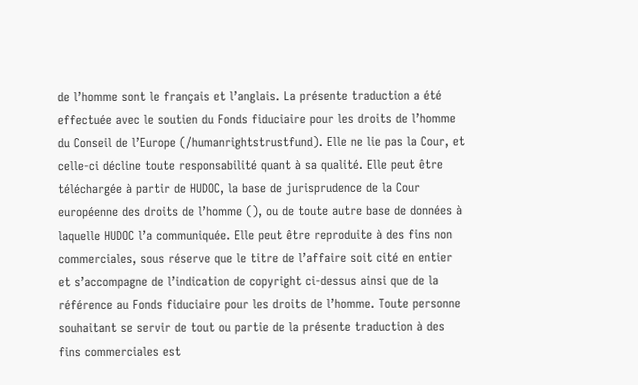de l’homme sont le français et l’anglais. La présente traduction a été effectuée avec le soutien du Fonds fiduciaire pour les droits de l’homme du Conseil de l’Europe (/humanrightstrustfund). Elle ne lie pas la Cour, et celle-ci décline toute responsabilité quant à sa qualité. Elle peut être téléchargée à partir de HUDOC, la base de jurisprudence de la Cour européenne des droits de l’homme (), ou de toute autre base de données à laquelle HUDOC l’a communiquée. Elle peut être reproduite à des fins non commerciales, sous réserve que le titre de l’affaire soit cité en entier et s’accompagne de l’indication de copyright ci-dessus ainsi que de la référence au Fonds fiduciaire pour les droits de l’homme. Toute personne souhaitant se servir de tout ou partie de la présente traduction à des fins commerciales est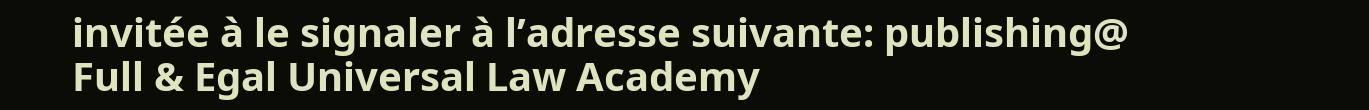invitée à le signaler à l’adresse suivante: publishing@
Full & Egal Universal Law Academy